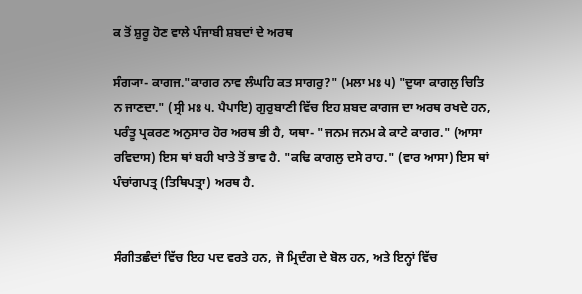ਕ ਤੋਂ ਸ਼ੁਰੂ ਹੋਣ ਵਾਲੇ ਪੰਜਾਬੀ ਸ਼ਬਦਾਂ ਦੇ ਅਰਥ

ਸੰਗ੍ਯਾ- ਕਾਗਜ."ਕਾਗਰ ਨਾਵ ਲੰਘਹਿ ਕਤ ਸਾਗਰੁ?" (ਮਲਾ ਮਃ ੫) "ਦੁਯਾ ਕਾਗਲੁ ਚਿਤਿ ਨ ਜਾਣਦਾ." (ਸ੍ਰੀ ਮਃ ੫. ਪੈਪਾਇ) ਗੁਰੁਬਾਣੀ ਵਿੱਚ ਇਹ ਸ਼ਬਦ ਕਾਗਜ ਦਾ ਅਰਥ ਰਖਦੇ ਹਨ, ਪਰੰਤੂ ਪ੍ਰਕਰਣ ਅਨੁਸਾਰ ਹੋਰ ਅਰਥ ਭੀ ਹੈ, ਯਥਾ- "ਜਨਮ ਜਨਮ ਕੇ ਕਾਟੇ ਕਾਗਰ." (ਆਸਾ ਰਵਿਦਾਸ) ਇਸ ਥਾਂ ਬਹੀ ਖਾਤੇ ਤੋਂ ਭਾਵ ਹੈ. "ਕਢਿ ਕਾਗਲੁ ਦਸੇ ਰਾਹ." (ਵਾਰ ਆਸਾ) ਇਸ ਥਾਂ ਪੰਚਾਂਗਪਤ੍ਰ (ਤਿਥਿਪਤ੍ਰਾ) ਅਰਥ ਹੈ.


ਸੰਗੀਤਛੰਦਾਂ ਵਿੱਚ ਇਹ ਪਦ ਵਰਤੇ ਹਨ, ਜੋ ਮ੍ਰਿਦੰਗ ਦੇ ਬੋਲ ਹਨ, ਅਤੇ ਇਨ੍ਹਾਂ ਵਿੱਚ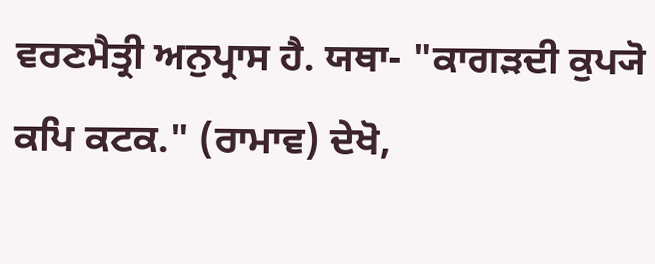ਵਰਣਮੈਤ੍ਰੀ ਅਨੁਪ੍ਰਾਸ ਹੈ. ਯਥਾ- "ਕਾਗੜਦੀ ਕੁਪ੍ਯੋ ਕਪਿ ਕਟਕ." (ਰਾਮਾਵ) ਦੇਖੋ,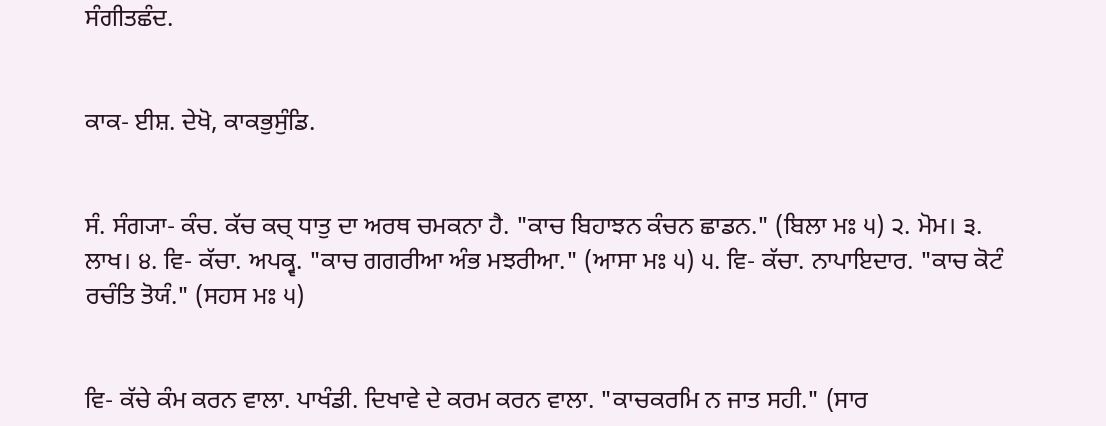ਸੰਗੀਤਛੰਦ.


ਕਾਕ- ਈਸ਼. ਦੇਖੋ, ਕਾਕਭੁਸੁੰਡਿ.


ਸੰ. ਸੰਗ੍ਯਾ- ਕੰਚ. ਕੱਚ ਕਚ੍‌ ਧਾਤੁ ਦਾ ਅਰਥ ਚਮਕਨਾ ਹੈ. "ਕਾਚ ਬਿਹਾਝਨ ਕੰਚਨ ਛਾਡਨ." (ਬਿਲਾ ਮਃ ੫) ੨. ਮੋਮ। ੩. ਲਾਖ। ੪. ਵਿ- ਕੱਚਾ. ਅਪਕ੍ਵ. "ਕਾਚ ਗਗਰੀਆ ਅੰਭ ਮਝਰੀਆ." (ਆਸਾ ਮਃ ੫) ੫. ਵਿ- ਕੱਚਾ. ਨਾਪਾਇਦਾਰ. "ਕਾਚ ਕੋਟੰ ਰਚੰਤਿ ਤੋਯੰ." (ਸਹਸ ਮਃ ੫)


ਵਿ- ਕੱਚੇ ਕੰਮ ਕਰਨ ਵਾਲਾ. ਪਾਖੰਡੀ. ਦਿਖਾਵੇ ਦੇ ਕਰਮ ਕਰਨ ਵਾਲਾ. "ਕਾਚਕਰਮਿ ਨ ਜਾਤ ਸਹੀ." (ਸਾਰ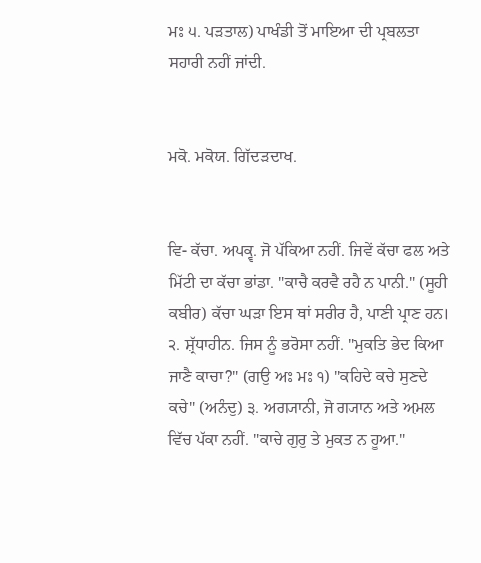ਮਃ ੫. ਪੜਤਾਲ) ਪਾਖੰਡੀ ਤੋਂ ਮਾਇਆ ਦੀ ਪ੍ਰਬਲਤਾ ਸਹਾਰੀ ਨਹੀਂ ਜਾਂਦੀ.


ਮਕੋ. ਮਕੋਯ. ਗਿੱਦੜਦਾਖ.


ਵਿ- ਕੱਚਾ. ਅਪਕ੍ਵ. ਜੋ ਪੱਕਿਆ ਨਹੀਂ. ਜਿਵੇਂ ਕੱਚਾ ਫਲ ਅਤੇ ਮਿੱਟੀ ਦਾ ਕੱਚਾ ਭਾਂਡਾ. "ਕਾਚੈ ਕਰਵੈ ਰਹੈ ਨ ਪਾਨੀ." (ਸੂਹੀ ਕਬੀਰ) ਕੱਚਾ ਘੜਾ ਇਸ ਥਾਂ ਸਰੀਰ ਹੈ, ਪਾਣੀ ਪ੍ਰਾਣ ਹਨ। ੨. ਸ਼੍ਰੱਧਾਹੀਨ. ਜਿਸ ਨੂੰ ਭਰੋਸਾ ਨਹੀਂ. "ਮੁਕਤਿ ਭੇਦ ਕਿਆ ਜਾਣੈ ਕਾਚਾ?" (ਗਉ ਅਃ ਮਃ ੧) "ਕਹਿਦੇ ਕਚੇ ਸੁਣਦੇ ਕਚੇ" (ਅਨੰਦੁ) ੩. ਅਗ੍ਯਾਨੀ, ਜੋ ਗ੍ਯਾਨ ਅਤੇ ਅ਼ਮਲ ਵਿੱਚ ਪੱਕਾ ਨਹੀਂ. "ਕਾਚੇ ਗੁਰੁ ਤੇ ਮੁਕਤ ਨ ਹੂਆ."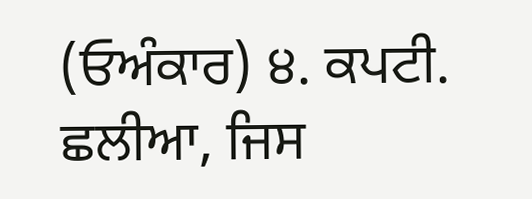(ਓਅੰਕਾਰ) ੪. ਕਪਟੀ. ਛਲੀਆ, ਜਿਸ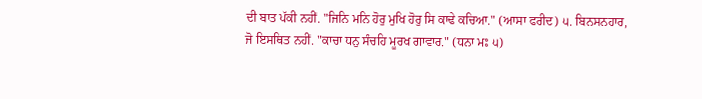ਦੀ ਬਾਤ ਪੱਕੀ ਨਹੀਂ. "ਜਿਨਿ ਮਨਿ ਹੋਰੁ ਮੁਖਿ ਹੋਰੁ ਸਿ ਕਾਢੇ ਕਚਿਆ." (ਆਸਾ ਫਰੀਦ) ੫. ਬਿਨਸਨਹਾਰ, ਜੋ ਇਸਥਿਤ ਨਹੀਂ. "ਕਾਚਾ ਧਨੁ ਸੰਚਹਿ ਮੂਰਖ ਗਾਵਾਰ." (ਧਨਾ ਮਃ ੫)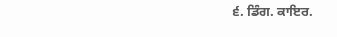੬. ਡਿੰਗ. ਕਾਇਰ.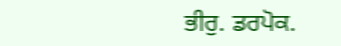ਭੀਰੁ. ਡਰਪੋਕ.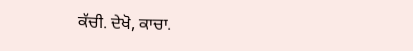ਕੱਚੀ. ਦੇਖੋ, ਕਾਚਾ.